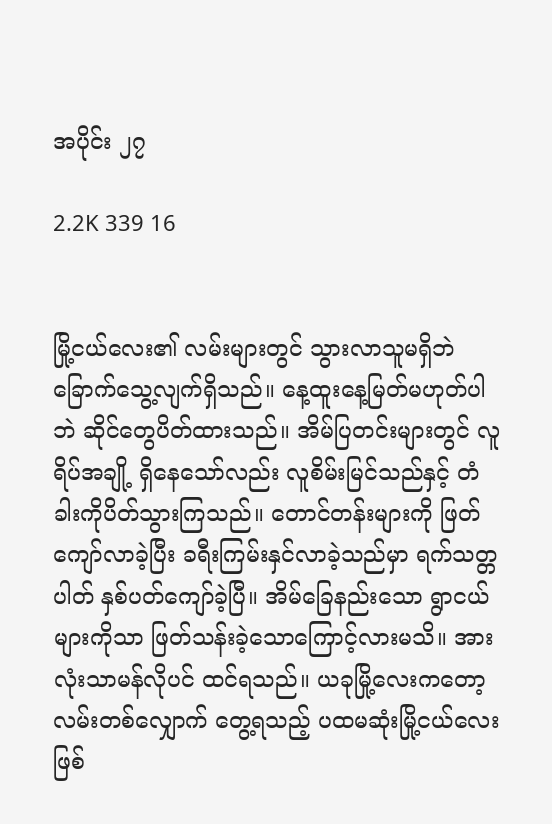အပိုင်း ၂၇

2.2K 339 16


မြို့ငယ်လေး၏ လမ်းများတွင် သွားလာသူမရှိဘဲ ခြောက်သွေ့လျက်ရှိသည်။ နေ့ထူးနေ့မြတ်မဟုတ်ပါဘဲ ဆိုင်တွေပိတ်ထားသည်။ အိမ်ပြတင်းများတွင် လူရိပ်အချို့ ရှိနေသော်လည်း လူစိမ်းမြင်သည်နှင့် တံခါးကိုပိတ်သွားကြသည်။ တောင်တန်းများကို ဖြတ်ကျော်လာခဲ့ပြီး ခရီးကြမ်းနှင်လာခဲ့သည်မှာ ရက်သတ္တပါတ် နှစ်ပတ်ကျော်ခဲ့ပြီ။ အိမ်ခြေနည်းသော ရွာငယ်များကိုသာ ဖြတ်သန်းခဲ့သောကြောင့်လားမသိ။ အားလုံးသာမန်လိုပင် ထင်ရသည်။ ယခုမြို့လေးကတော့ လမ်းတစ်လျှောက် တွေ့ရသည့် ပထမဆုံးမြို့ငယ်လေးဖြစ်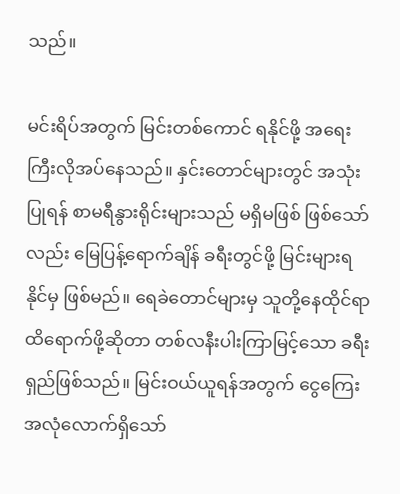သည်။

မင်းရိပ်အတွက် မြင်းတစ်ကောင် ရနိုင်ဖို့ အရေးကြီးလိုအပ်နေသည်။ နှင်းတောင်များတွင် အသုံးပြုရန် စာမရီနွားရိုင်းများသည် မရှိမဖြစ် ဖြစ်သော်လည်း မြေပြန့်ရောက်ချိန် ခရီးတွင်ဖို့ မြင်းများရနိုင်မှ ဖြစ်မည်။ ရေခဲတောင်များမှ သူတို့နေထိုင်ရာထိရောက်ဖို့ဆိုတာ တစ်လနီးပါးကြာမြင့်သော ခရီးရှည်ဖြစ်သည်။ မြင်းဝယ်ယူရန်အတွက် ငွေကြေးအလုံလောက်ရှိသော်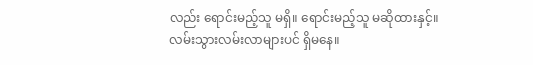လည်း ရောင်းမည့်သူ မရှိ။ ရောင်းမည့်သူ မဆိုထားနှင့်။ လမ်းသွားလမ်းလာများပင် ရှိမနေ။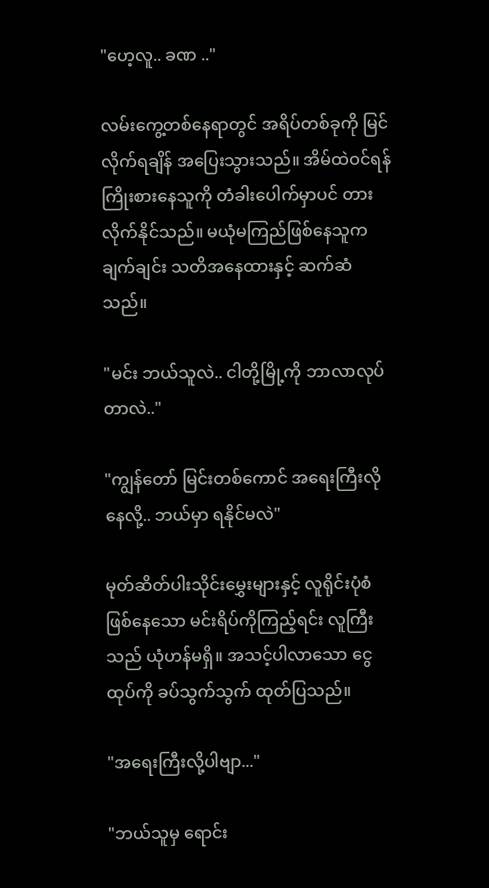"ဟေ့လူ.. ခဏ .."

လမ်းကွေ့တစ်နေရာတွင် အရိပ်တစ်ခုကို မြင်လိုက်ရချိန် အပြေးသွားသည်။ အိမ်ထဲဝင်ရန် ကြိုးစားနေသူကို တံခါးပေါက်မှာပင် တားလိုက်နိုင်သည်။ မယုံမကြည်ဖြစ်နေသူက ချက်ချင်း သတိအနေထားနှင့် ဆက်ဆံသည်။

"မင်း ဘယ်သူလဲ.. ငါတို့မြို့ကို ဘာလာလုပ်တာလဲ.."

"ကျွန်တော် မြင်းတစ်ကောင် အရေးကြီးလိုနေလို့.. ဘယ်မှာ ရနိုင်မလဲ"

မုတ်ဆိတ်ပါးသိုင်းမွှေးများနှင့် လူရိုင်းပုံစံဖြစ်နေသော မင်းရိပ်ကိုကြည့်ရင်း လူကြီးသည် ယုံဟန်မရှိ။ အသင့်ပါလာသော ငွေထုပ်ကို ခပ်သွက်သွက် ထုတ်ပြသည်။

"အရေးကြီးလို့ပါဗျာ..."

"ဘယ်သူမှ ရောင်း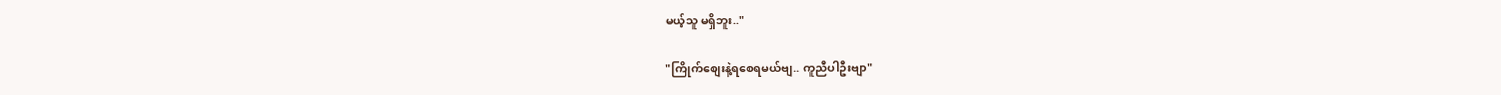မယ့်သူ မရှိဘူး.."

"ကြိုက်စျေးနဲ့ရစေရမယ်ဗျ.. ကူညီပါဦးဗျာ"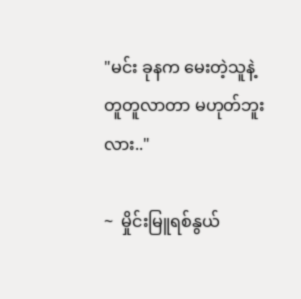"မင်း ခုနက မေးတဲ့သူနဲ့ တူတူလာတာ မဟုတ်ဘူးလား.."

~  မှိုင်းမြူရစ်နွယ်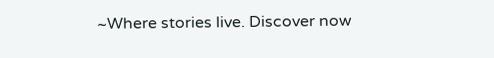~Where stories live. Discover now